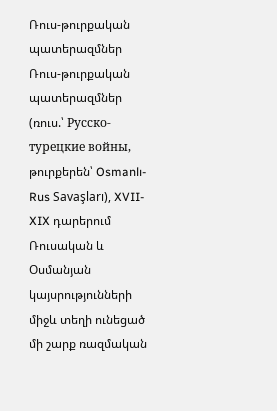Ռուս-թուրքական պատերազմներ
Ռուս-թուրքական պատերազմներ (ռուս.՝ Русско-турецкие войны, թուրքերեն՝ Osmanlı-Rus Savaşları), XVII-XIX դարերում Ռուսական և Օսմանյան կայսրությունների միջև տեղի ունեցած մի շարք ռազմական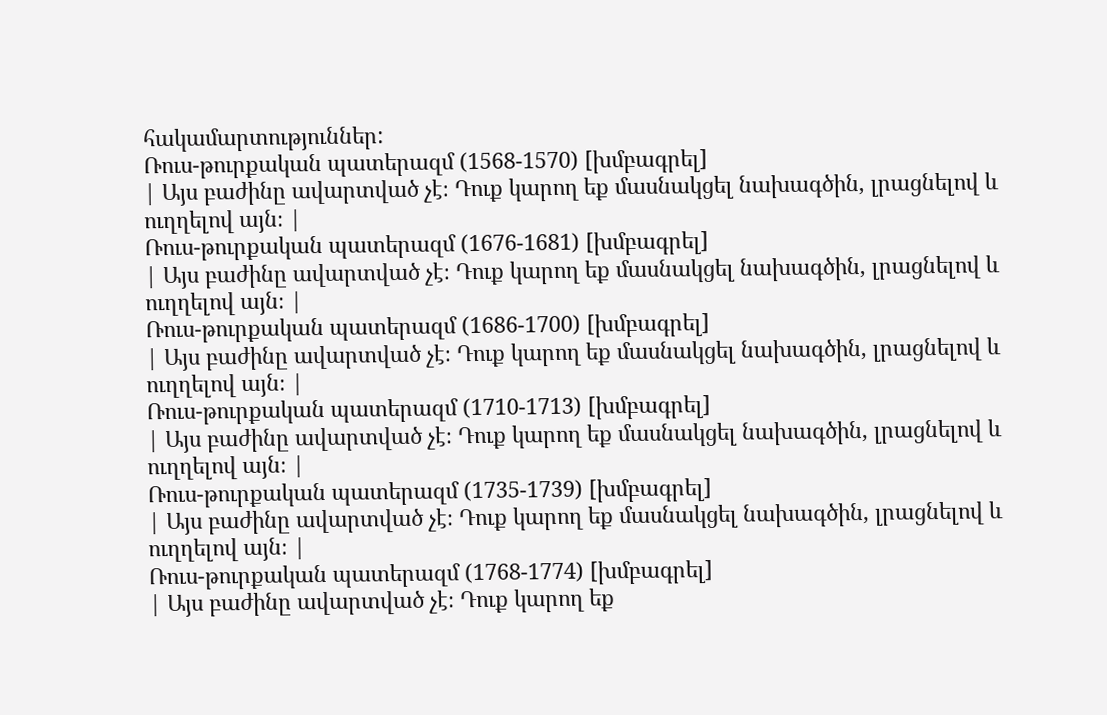հակամարտություններ:
Ռուս-թուրքական պատերազմ (1568-1570) [խմբագրել]
| Այս բաժինը ավարտված չէ։ Դուք կարող եք մասնակցել նախագծին, լրացնելով և ուղղելով այն։ |
Ռուս-թուրքական պատերազմ (1676-1681) [խմբագրել]
| Այս բաժինը ավարտված չէ։ Դուք կարող եք մասնակցել նախագծին, լրացնելով և ուղղելով այն։ |
Ռուս-թուրքական պատերազմ (1686-1700) [խմբագրել]
| Այս բաժինը ավարտված չէ։ Դուք կարող եք մասնակցել նախագծին, լրացնելով և ուղղելով այն։ |
Ռուս-թուրքական պատերազմ (1710-1713) [խմբագրել]
| Այս բաժինը ավարտված չէ։ Դուք կարող եք մասնակցել նախագծին, լրացնելով և ուղղելով այն։ |
Ռուս-թուրքական պատերազմ (1735-1739) [խմբագրել]
| Այս բաժինը ավարտված չէ։ Դուք կարող եք մասնակցել նախագծին, լրացնելով և ուղղելով այն։ |
Ռուս-թուրքական պատերազմ (1768-1774) [խմբագրել]
| Այս բաժինը ավարտված չէ։ Դուք կարող եք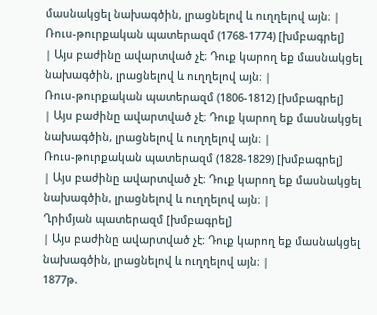մասնակցել նախագծին, լրացնելով և ուղղելով այն։ |
Ռուս-թուրքական պատերազմ (1768-1774) [խմբագրել]
| Այս բաժինը ավարտված չէ։ Դուք կարող եք մասնակցել նախագծին, լրացնելով և ուղղելով այն։ |
Ռուս-թուրքական պատերազմ (1806-1812) [խմբագրել]
| Այս բաժինը ավարտված չէ։ Դուք կարող եք մասնակցել նախագծին, լրացնելով և ուղղելով այն։ |
Ռուս-թուրքական պատերազմ (1828-1829) [խմբագրել]
| Այս բաժինը ավարտված չէ։ Դուք կարող եք մասնակցել նախագծին, լրացնելով և ուղղելով այն։ |
Ղրիմյան պատերազմ [խմբագրել]
| Այս բաժինը ավարտված չէ։ Դուք կարող եք մասնակցել նախագծին, լրացնելով և ուղղելով այն։ |
1877թ.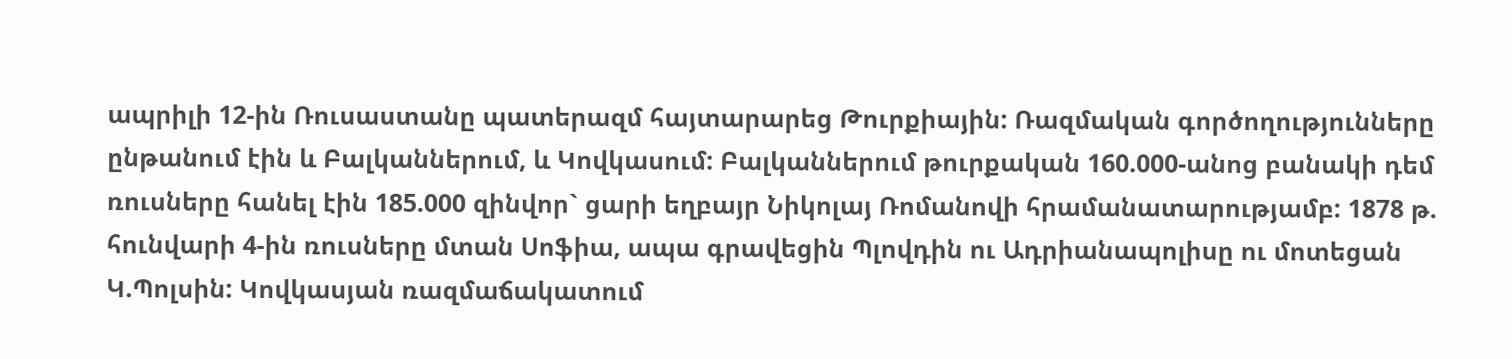ապրիլի 12-ին Ռուսաստանը պատերազմ հայտարարեց Թուրքիային: Ռազմական գործողությունները ընթանում էին և Բալկաններում, և Կովկասում: Բալկաններում թուրքական 160.000-անոց բանակի դեմ ռուսները հանել էին 185.000 զինվոր` ցարի եղբայր Նիկոլայ Ռոմանովի հրամանատարությամբ: 1878 թ. հունվարի 4-ին ռուսները մտան Սոֆիա, ապա գրավեցին Պլովդին ու Ադրիանապոլիսը ու մոտեցան Կ.Պոլսին: Կովկասյան ռազմաճակատում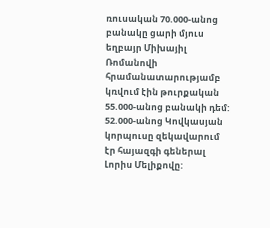ռուսական 70.000-անոց բանակը ցարի մյուս եղբայր Միխայիլ Ռոմանովի հրամանատարությամբ կռվում էին թուրքական 55.000-անոց բանակի դեմ: 52.000-անոց Կովկասյան կորպուսը զեկավարում էր հայազգի գեներալ Լորիս Մելիքովը: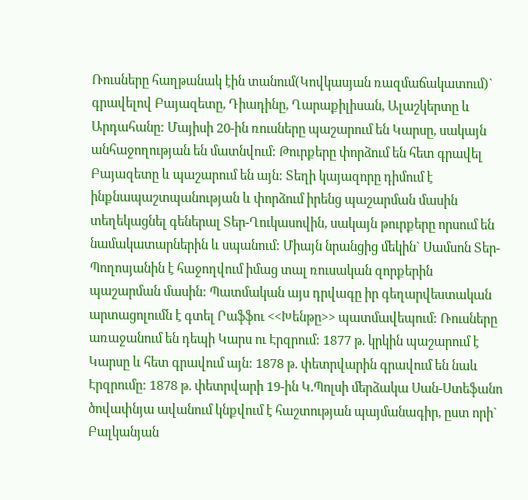Ռուսները հաղթանակ էին տանում(Կովկասյան ռազմաճակատում)` գրավելով Բայազետը, Դիադինը, Ղարաքիլիսան, Ալաշկերտը և Արդահանը: Մայիսի 20-ին ռուսները պաշարում են Կարսը, սակայն անհաջողության են մատնվում: Թուրքերը փորձում են հետ գրավել Բայազետը և պաշարում են այն: Տեղի կայազորը դիմում է ինքնապաշտպանության և փորձում իրենց պաշարման մասին տեղեկացնել գեներալ Տեր-Ղուկասովին, սակայն թուրքերը որսում են նամակատարներին և սպանում: Միայն նրանցից մեկին` Սամսոն Տեր-Պողոսյանին է հաջողվում իմաց տալ ռուսական զորքերին պաշարման մասին: Պատմական այս դրվագը իր գեղարվեստական արտացոլումն է գտել Րաֆֆու <<Խենթը>> պատմավեպում: Ռուսները առաջանում են դեպի Կարս ու Էրզրում: 1877 թ. կրկին պաշարում է Կարսը և հետ գրավում այն: 1878 թ. փետրվարին գրավում են նաև Էրզրումը: 1878 թ. փետրվարի 19-ին Կ.Պոլսի մերձակա Սան-Ստեֆանո ծովափնյա ավանում կնքվում է հաշտության պայմանագիր, ըստ որի` Բալկանյան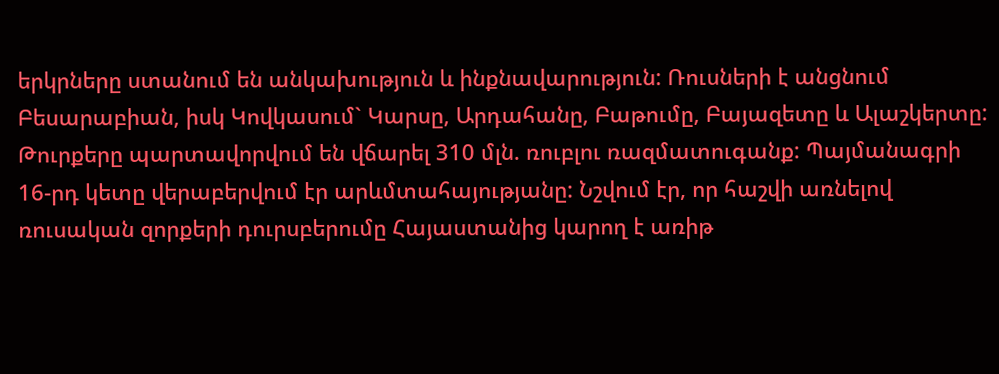երկրները ստանում են անկախություն և ինքնավարություն: Ռուսների է անցնում Բեսարաբիան, իսկ Կովկասում` Կարսը, Արդահանը, Բաթումը, Բայազետը և Ալաշկերտը: Թուրքերը պարտավորվում են վճարել 310 մլն. ռուբլու ռազմատուգանք: Պայմանագրի 16-րդ կետը վերաբերվում էր արևմտահայությանը: Նշվում էր, որ հաշվի առնելով ռուսական զորքերի դուրսբերումը Հայաստանից կարող է առիթ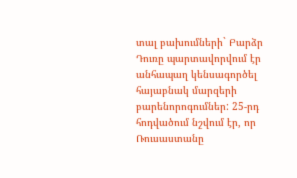տալ բախումների` Բարձր Դուռը պարտավորվում էր անհապաղ կենսագործել հայաբնակ մարզերի բարենորոգումներ: 25-րդ հոդվածում նշվում էր, որ Ռուսաստանը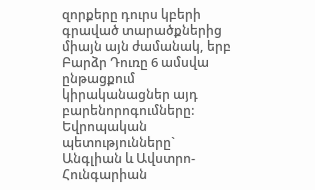զորքերը դուրս կբերի գրաված տարածքներից միայն այն ժամանակ, երբ Բարձր Դուռը 6 ամսվա ընթացքում կիրականացներ այդ բարենորոգումները: Եվրոպական պետությունները` Անգլիան և Ավստրո-Հունգարիան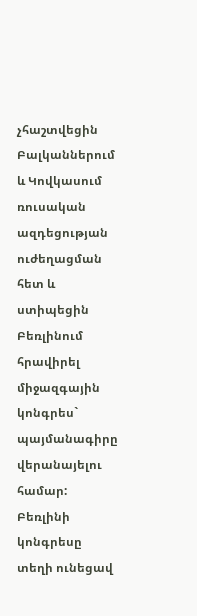չհաշտվեցին Բալկաններում և Կովկասում ռուսական ազդեցության ուժեղացման հետ և ստիպեցին Բեռլինում հրավիրել միջազգային կոնգրես` պայմանագիրը վերանայելու համար: Բեռլինի կոնգրեսը տեղի ունեցավ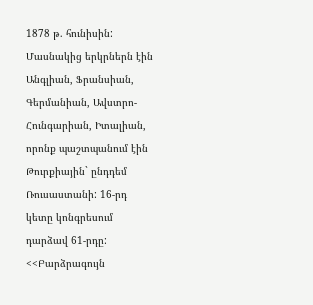1878 թ. հունիսին: Մասնակից երկրներն էին Անգլիան, Ֆրանսիան, Գերմանիան, Ավստրո-Հունգարիան, Իտալիան, որոնք պաշտպանում էին Թուրքիային` ընդդեմ Ռուսաստանի: 16-րդ կետը կոնգրեսում դարձավ 61-րդը: <<Բարձրագույն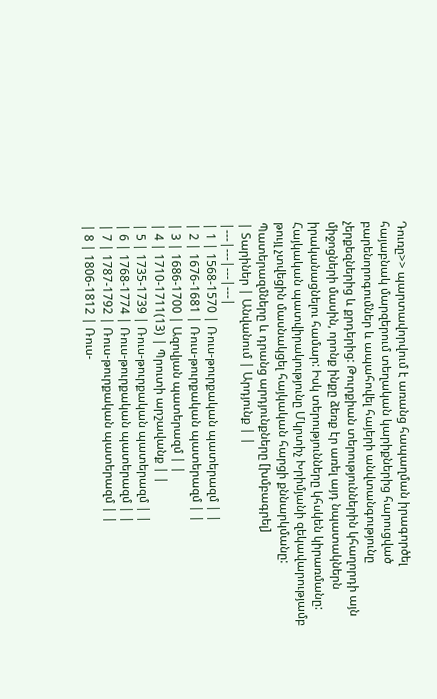Դուռը>> պարտավորվում է առանց հապաղման իրագործել հայաբնակ մարզերում տեղական կարիքներից հարուցված բարենորոգումներ և ապահովել հայերի անվտանգությունը չերքեզներից և քրդերից: Թուրքիան տերություններին կհաղորդի այն միջոցների մասին, որոնք ինքը ձեռք էր առել այդ նպատակներն իրականացնելու համար: Իսկ տերությունները կհսկեն կիրառմանը: Հայկական պատվիրակությունը Մկրտիչ Խրիմյանի զեկավարությամբ թույլ չտվեցին մասնակցել հայկական հարցի քննարկմանը:
Պատերազմները և դրանց արդյունքները [խմբագրել]
| Տարիներ | Անվանում | Արդյունք | |
|---|---|---|---|
| 1 | 1568-1570 | Ռուս-թուրքական պատերազմ | |
| 2 | 1676-1681 | Ռուս-թուրքական պատերազմ | |
| 3 | 1686-1700 | Ազովյան պատերազմ | |
| 4 | 1710-1711(13) | Պրուտի արշավանք | |
| 5 | 1735-1739 | Ռուս-թուրքական պատերազմ | |
| 6 | 1768-1774 | Ռուս-թուրքական պատերազմ | |
| 7 | 1787-1792 | Ռուս-թուրքական պատերազմ | |
| 8 | 1806-1812 | Ռուս-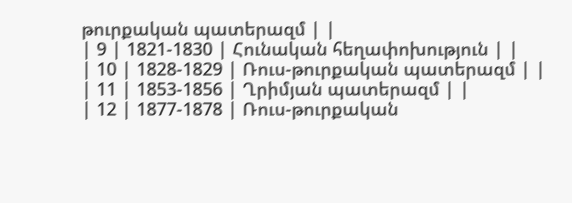թուրքական պատերազմ | |
| 9 | 1821-1830 | Հունական հեղափոխություն | |
| 10 | 1828-1829 | Ռուս-թուրքական պատերազմ | |
| 11 | 1853-1856 | Ղրիմյան պատերազմ | |
| 12 | 1877-1878 | Ռուս-թուրքական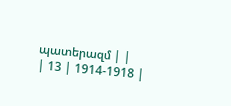պատերազմ | |
| 13 | 1914-1918 |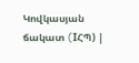Կովկասյան ճակատ (IՀՊ) |